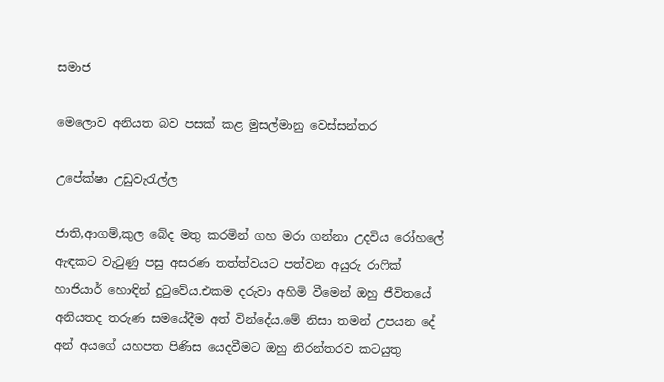සමාජ

මෙලොව අනියත බව පසක් කළ මුසල්මානු වෙස්සන්තර

උපේක්ෂා උඩුවැරැල්ල

ජාති,ආගම්,කුල බේද මතු කරමින් ගහ මරා ගන්නා උදවිය රෝහලේ ඇඳකට වැටුණු පසු අසරණ තත්ත්වයට පත්වන අයුරු රාෆික් හාජියාර් හොඳින් දුටුවේය.එකම දරුවා අහිමි වීමෙන් ඔහු ජීවිතයේ අනියතද තරුණ සමයේදීම අත් වින්දේය.මේ නිසා තමන් උපයන දේ අන් අයගේ යහපත පිණිස යෙදවීමට ඔහු නිරන්තරව කටයුතු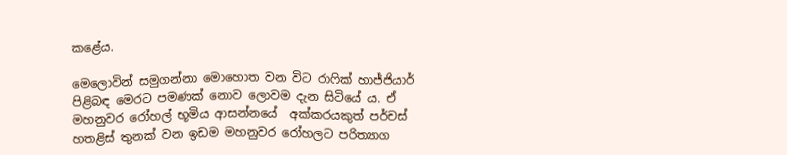කළේය.

මෙලොවින් සමුගන්නා මොහොත වන විට රාෆික් හාජ්ජියාර් පිළිබඳ මෙරට පමණක් නොව ලොවම දැන සිටියේ ය. ඒ මහනුවර රෝහල් භූමිය ආසන්නයේ  අක්කරයකුත් පර්චස් හතළිස් තුනක් වන ඉඩම මහනුවර රෝහලට පරිත්‍යාග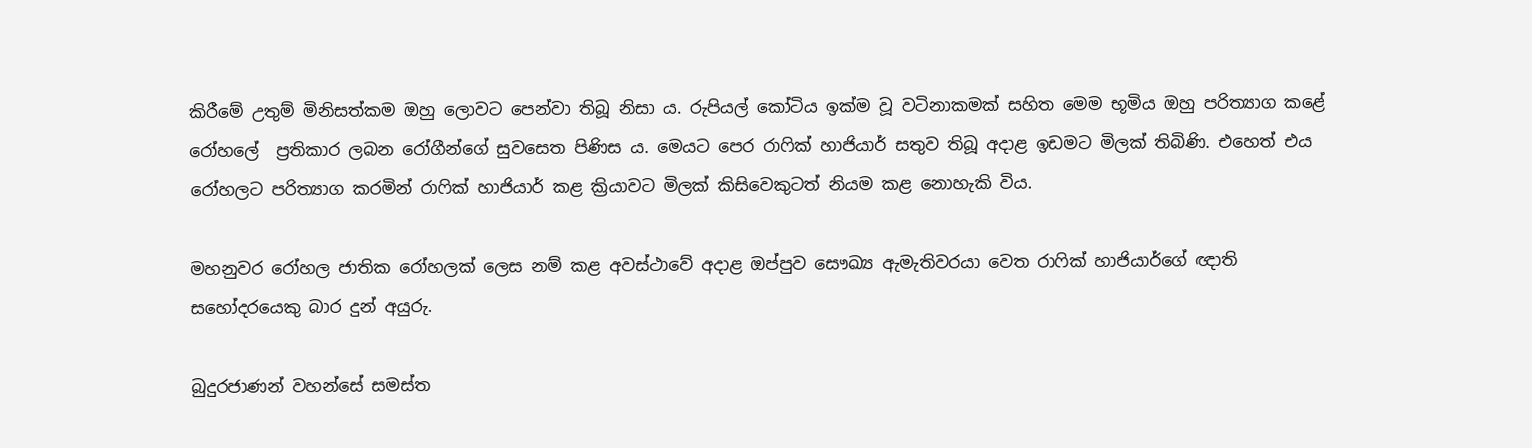කිරීමේ උතුම් මිනිසත්කම ඔහු ලොවට පෙන්වා තිබූ නිසා ය. රුපියල් කෝටිය ඉක්ම වූ වටිනාකමක් සහිත මෙම භූමිය ඔහු පරිත්‍යාග කළේ රෝහලේ  ප්‍රතිකාර ලබන රෝගීන්ගේ සුවසෙත පිණිස ය. මෙයට පෙර රාෆික් හාජියාර් සතුව තිබූ අදාළ ඉඩමට මිලක් තිබිණි. එහෙත් එය රෝහලට පරිත්‍යාග කරමින් රාෆික් හාජියාර් කළ ක්‍රියාවට මිලක් කිසිවෙකුටත් නියම කළ නොහැකි විය.

මහනුවර රෝහල ජාතික රෝහලක් ලෙස නම් කළ අවස්ථාවේ අදාළ ඔප්පුව සෞඛ්‍ය ඇමැතිවරයා වෙත රාෆික් හාජියාර්ගේ ඥාති සහෝදරයෙකු බාර දුන් අයුරු.

බුදුරජාණන් වහන්සේ සමස්ත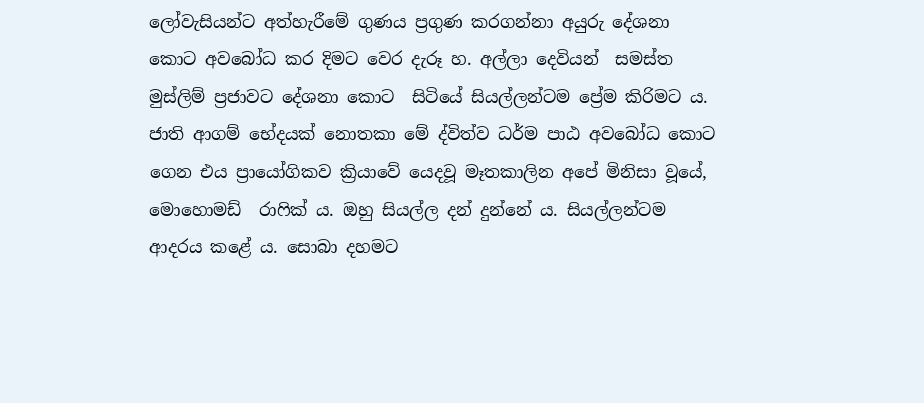ලෝවැසියන්ට අත්හැරීමේ ගුණය ප්‍රගුණ කරගන්නා අයුරු දේශනා කොට අවබෝධ කර දිමට වෙර දැරූ හ. අල්ලා දෙවියන්  සමස්ත මුස්ලිම් ප්‍රජාවට දේශනා කොට  සිටියේ සියල්ලන්ටම ප්‍රේම කිරිමට ය. ජාති ආගම් භේදයක් නොතකා මේ ද්විත්ව ධර්ම පාඨ අවබෝධ කොට ගෙන එය ප්‍රායෝගිකව ක්‍රියාවේ යෙදවූ මෑතකාලින අපේ මිනිසා වූයේ, මොහොමඩ්  රාෆික් ය. ඔහු සියල්ල දන් දුන්නේ ය. සියල්ලන්ටම ආදරය කළේ ය. සොබා දහමට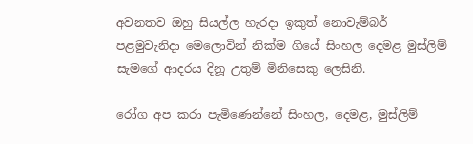අවනතව ඔහු සියල්ල හැරදා ඉකුත් නොවැම්බර් පළමුවැනිදා මෙලොවින් නික්ම ගියේ සිංහල දෙමළ මුස්ලිම් සැමගේ ආදරය දිනූ උතුම් මිනිසෙකු ලෙසිනි.

රෝග අප කරා පැමිණෙන්නේ සිංහල, දෙමළ, මුස්ලිම්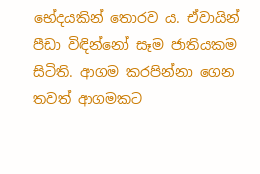භේදයකින් තොරව ය. ඒවායින් පීඩා විඳින්නෝ සෑම ජාතියකම සිටිති. ආගම කරපින්නා ගෙන තවත් ආගමකට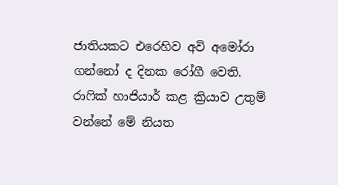ජාතියකට එරෙහිව අවි අමෝරා ගන්නෝ ද දිනක රෝගී වෙති. රාෆික් හාජියාර් කළ ක්‍රියාව උතුම් වන්නේ මේ නියත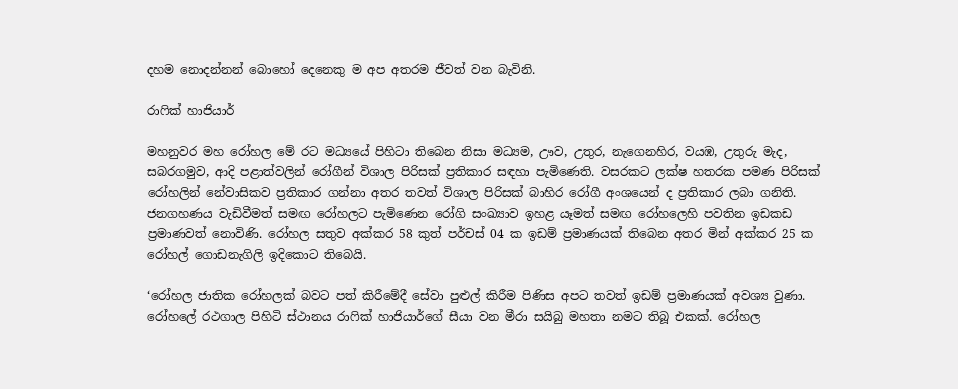දහම නොදන්නන් බොහෝ දෙනෙකු ම අප අතරම ජීවත් වන බැවිනි.

රාෆික් හාජියාර්

මහනුවර මහ රෝහල මේ රට මධ්‍යයේ පිහිටා තිබෙන නිසා මධ්‍යම, ඌව, උතුර, නැගෙනහිර, වයඹ, උතුරු මැද, සබරගමුව, ආදි පළාත්වලින් රෝගීන් විශාල පිරිසක් ප්‍රතිකාර සඳහා පැමිණෙති. වසරකට ලක්ෂ හතරක පමණ පිරිසක් රෝහලින් නේවාසිකව ප්‍රතිකාර ගන්නා අතර තවත් විශාල පිරිසක් බාහිර රෝගී අංශයෙන් ද ප්‍රතිකාර ලබා ගනිති. ජනගහණය වැඩිවීමත් සමඟ රෝහලට පැමිණෙන රෝගි සංඛ්‍යාව ඉහළ යෑමත් සමඟ රෝහලෙහි පවතින ඉඩකඩ ප්‍රමාණවත් නොවිණි. රෝහල සතුව අක්කර 58 කුත් පර්චස් 04 ක ඉඩම් ප්‍රමාණයක් තිබෙන අතර මින් අක්කර 25 ක රෝහල් ගොඩනැගිලි ඉදිකොට තිබෙයි.

‘රෝහල ජාතික රෝහලක් බවට පත් කිරීමේදී සේවා පුළුල් කිරීම පිණිස අපට තවත් ඉඩම් ප්‍රමාණයක් අවශ්‍ය වුණා. රෝහලේ රථගාල පිහිටි ස්ථානය රාෆික් හාජියාර්ගේ සීයා වන මීරා සයිබු මහතා නමට තිබූ එකක්. රෝහල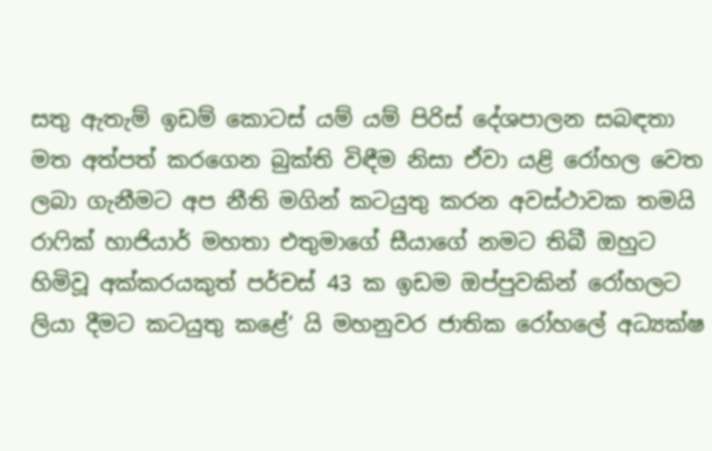සතු ඇතැම් ඉඩම් කොටස් යම් යම් පිරිස් දේශපාලන සබඳතා මත අත්පත් කරගෙන බුක්ති විඳීම නිසා ඒවා යළි රෝහල වෙත ලබා ගැනීමට අප නීති මගින් කටයුතු කරන අවස්ථාවක තමයි රාෆික් හාජියාර් මහතා එතුමාගේ සීයාගේ නමට තිබී ඔහුට හිමිවූ අක්කරයකුත් පර්චස් 43 ක ඉඩම ඔප්පුවකින් රෝහලට ලියා දීමට කටයුතු කළේ‘ යි මහනුවර ජාතික රෝහලේ අධ්‍යක්ෂ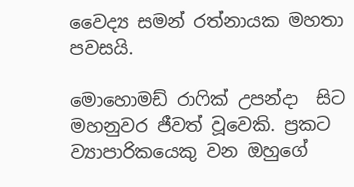වෛද්‍ය සමන් රත්නායක මහතා පවසයි.

මොහොමඩ් රාෆික් උපන්දා  සිට මහනුවර ජීවත් වූවෙකි. ප්‍රකට ව්‍යාපාරිකයෙකු වන ඔහුගේ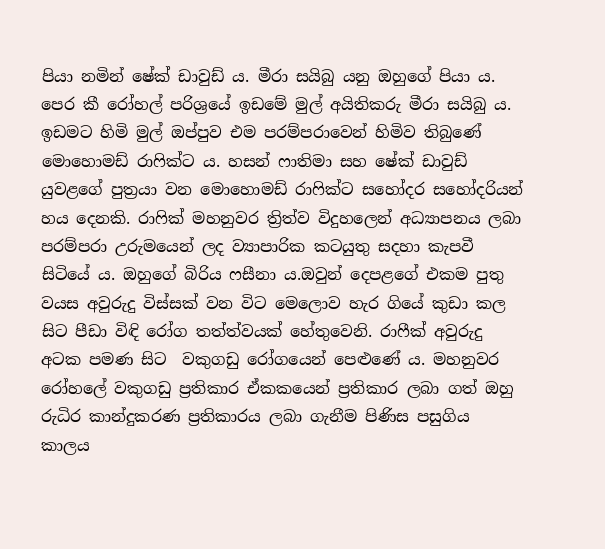පියා නමින් ෂේක් ඩාවුඩ් ය. මීරා සයිබු යනු ඔහුගේ පියා ය. පෙර කී රෝහල් පරිශ්‍රයේ ඉඩමේ මුල් අයිතිකරු මීරා සයිබු ය. ඉඩමට හිමි මුල් ඔප්පුව එම පරම්පරාවෙන් හිමිව තිබුණේ  මොහොමඩ් රාෆික්ට ය. හසන් ෆාතිමා සහ ෂේක් ඩාවුඩ් යුවළගේ පුත්‍රයා වන මොහොමඩ් රාෆික්ට සහෝදර සහෝදරියන් හය දෙනකි. රාෆික් මහනුවර ත්‍රිත්ව විදුහලෙන් අධ්‍යාපනය ලබා පරම්පරා උරුමයෙන් ලද ව්‍යාපාරික කටයුතු සදහා කැපවී සිටියේ ය. ඔහුගේ බිරිය ෆසීනා ය.ඔවුන් දෙපළගේ එකම පුතු වයස අවුරුදු විස්සක් වන විට මෙලොව හැර ගියේ කුඩා කල සිට පීඩා විඳි රෝග තත්ත්වයක් හේතුවෙනි. රාෆීක් අවුරුදු අටක පමණ සිට  වකුගඩු රෝගයෙන් පෙළුණේ ය. මහනුවර රෝහලේ වකුගඩු ප්‍රතිකාර ඒකකයෙන් ප්‍රතිකාර ලබා ගත් ඔහු රුධිර කාන්දුකරණ ප්‍රතිකාරය ලබා ගැනීම පිණිස පසුගිය කාලය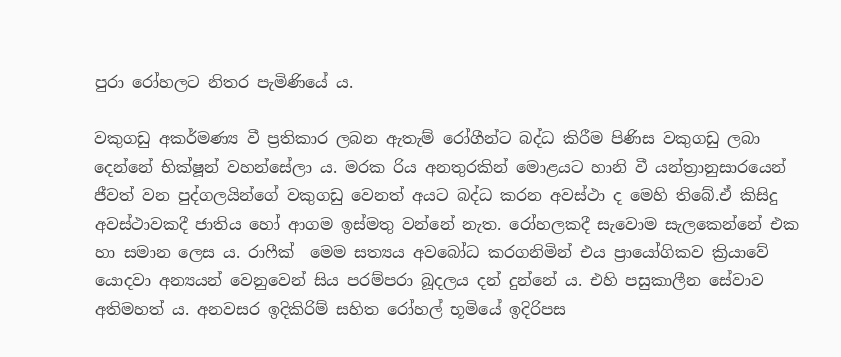පුරා රෝහලට නිතර පැමිණියේ ය.

වකුගඩු අකර්මණ්‍ය වී ප්‍රතිකාර ලබන ඇතැම් රෝගීන්ට බද්ධ කිරීම පිණිස වකුගඩු ලබා දෙන්නේ භික්ෂූන් වහන්සේලා ය. මරක රිය අනතුරකින් මොළයට හානි වී යන්ත්‍රානුසාරයෙන් ජීවත් වන පුද්ගලයින්ගේ වකුගඩු වෙනත් අයට බද්ධ කරන අවස්ථා ද මෙහි තිබේ.ඒ කිසිදු අවස්ථාවකදී ජාතිය හෝ ආගම ඉස්මතු වන්නේ නැත. රෝහලකදී සැවොම සැලකෙන්නේ එක හා සමාන ලෙස ය. රාෆීක්  මෙම සත්‍යය අවබෝධ කරගනිමින් එය ප්‍රායෝගිකව ක්‍රියාවේ යොදවා අන්‍යයන් වෙනුවෙන් සිය පරම්පරා බූදලය දන් දුන්නේ ය. එහි පසුකාලීන සේවාව අතිමහත් ය. අනවසර ඉදිකිරිම් සහිත රෝහල් භූමියේ ඉදිරිපස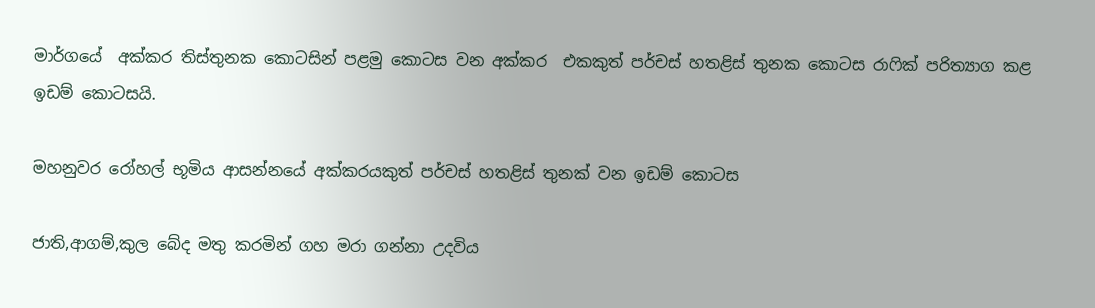මාර්ගයේ  අක්කර තිස්තුනක කොටසින් පළමු කොටස වන අක්කර  එකකුත් පර්චස් හතළිස් තුනක කොටස රාෆික් පරිත්‍යාග කළ ඉඩම් කොටසයි.

මහනුවර රෝහල් භූමිය ආසන්නයේ අක්කරයකුත් පර්චස් හතළිස් තුනක් වන ඉඩම් කොටස

ජාති,ආගම්,කුල බේද මතු කරමින් ගහ මරා ගන්නා උදවිය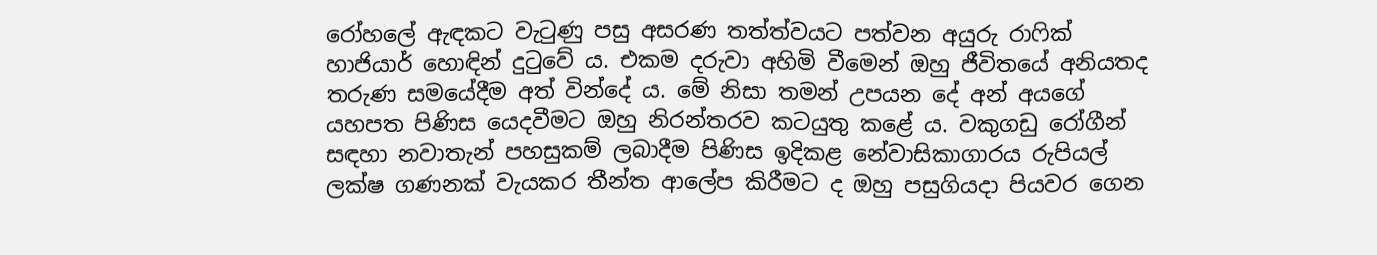රෝහලේ ඇඳකට වැටුණු පසු අසරණ තත්ත්වයට පත්වන අයුරු රාෆික් හාජියාර් හොඳින් දුටුවේ ය. එකම දරුවා අහිමි වීමෙන් ඔහු ජීවිතයේ අනියතද තරුණ සමයේදීම අත් වින්දේ ය. මේ නිසා තමන් උපයන දේ අන් අයගේ යහපත පිණිස යෙදවීමට ඔහු නිරන්තරව කටයුතු කළේ ය. වකුගඩු රෝගීන් සඳහා නවාතැන් පහසුකම් ලබාදීම පිණිස ඉදිකළ නේවාසිකාගාරය රුපියල් ලක්ෂ ගණනක් වැයකර තීන්ත ආලේප කිරීමට ද ඔහු පසුගියදා පියවර ගෙන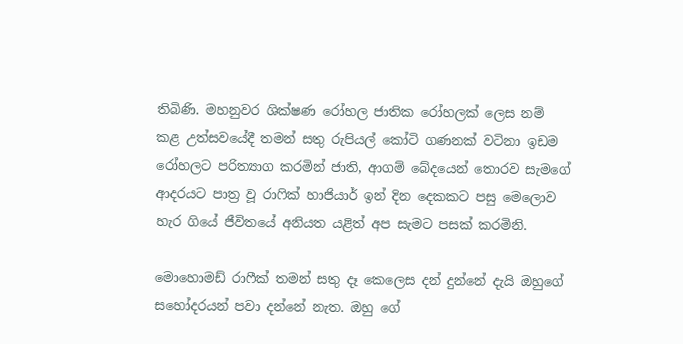තිබිණි. මහනුවර ශික්ෂණ රෝහල ජාතික රෝහලක් ලෙස නම් කළ උත්සවයේදී තමන් සතු රුපියල් කෝටි ගණනක් වටිනා ඉඩම රෝහලට පරිත්‍යාග කරමින් ජාති, ආගම් බේදයෙන් තොරව සැමගේ ආදරයට පාත්‍ර වූ රාෆික් හාජියාර් ඉන් දින දෙකකට පසු මෙලොව හැර ගියේ ජීවිතයේ අනියත යළිත් අප සැමට පසක් කරමිනි.

මොහොමඩ් රාෆීක් තමන් සතු දෑ කෙලෙස දන් දුන්නේ දැයි ඔහුගේ සහෝදරයන් පවා දන්නේ නැත. ඔහු ගේ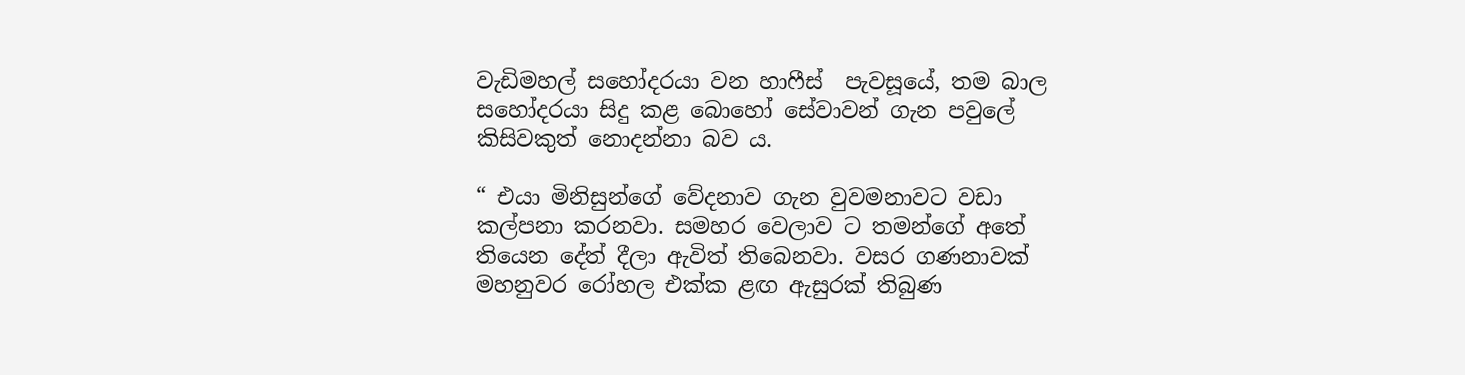වැඩිමහල් සහෝදරයා වන හාෆීස්  පැවසූයේ, තම බාල සහෝදරයා සිදු කළ බොහෝ සේවාවන් ගැන පවුලේ කිසිවකුත් නොදන්නා බව ය.

“ එයා මිනිසුන්ගේ වේදනාව ගැන වුවමනාවට වඩා කල්පනා කරනවා. සමහර වෙලාව ට තමන්ගේ අතේ තියෙන දේත් දීලා ඇවිත් තිබෙනවා. වසර ගණනාවක් මහනුවර රෝහල එක්ක ළඟ ඇසුරක් තිබුණ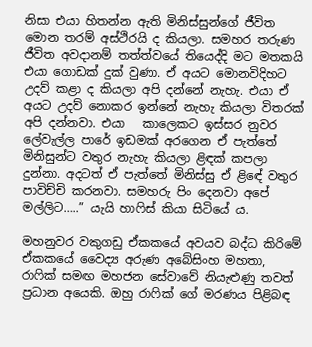නිසා එයා හිතන්න ඇති මිනිස්සුන්ගේ ජීවිත මොන තරම් අස්ථිරයි ද කියලා. සමහර තරුණ ජීවිත අවදානම් තත්ත්වයේ තියෙද්දි මට මතකයි එයා ගොඩක් දුක් වුණා. ඒ අයට මොනවිදිහට උදව් කළා ද කියලා අපි දන්නේ නැහැ. එයා ඒ අයට උදව් නොකර ඉන්නේ නැහැ කියලා විතරක් අපි දන්නවා. එයා   කාලෙකට ඉස්සර නුවර ලේවැල්ල පාරේ ඉඩමක් අරගෙන ඒ පැත්තේ මිනිසුන්ට වතුර නැහැ කියලා ළිඳක් කපලා දුන්නා. අදටත් ඒ පැත්තේ මිනිස්සු ඒ ළිඳේ වතුර පාවිච්චි කරනවා. සමහරු පිං දෙනවා අපේ මල්ලිට…..” යැයි හාෆිස් කියා සිටියේ ය.

මහනුවර වකුගඩු ඒකකයේ අවයව බද්ධ කිරිමේ ඒකකයේ වෛද්‍ය අරුණ අබේසිංහ මහතා, රාෆික් සමඟ මහජන සේවාවේ නියැළුණු තවත් ප්‍රධාන අයෙකි. ඔහු රාෆික් ගේ මරණය පිළිබඳ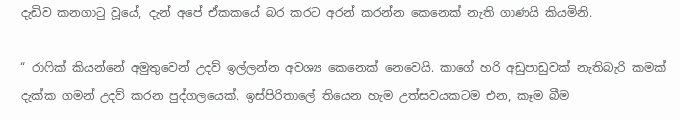දැඩිව කනගාටු වූයේ, දැන් අපේ ඒකකයේ බර කරට අරන් කරන්න කෙනෙක් නැති ගාණයි කියමිනි.

“ රා‌ෆික් කියන්නේ අමුතුවෙන් උදව් ඉල්ලන්න අවශ්‍ය කෙනෙක් නෙවෙයි. කාගේ හරි අඩුපාඩුවක් නැතිබැරි කමක් දැක්ක ගමන් උදව් කරන පුද්ගලයෙක්. ඉස්පිරිතාලේ තියෙන හැම උත්සවයකටම එන, කෑම බීම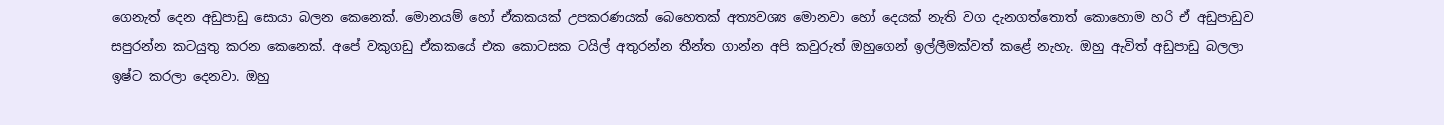ගෙනැත් දෙන අඩුපාඩු සොයා බලන කෙනෙක්. මොනයම් හෝ ඒකකයක් උපකරණයක් බෙහෙතක් අත්‍යවශ්‍ය මොනවා හෝ දෙයක් නැති වග දැනගත්තොත් කොහොම හරි ඒ අඩුපාඩුව සපුරන්න කටයුතු කරන කෙනෙක්. අපේ වකුගඩු ඒකකයේ එක කොටසක ටයිල් අතුරන්න තීන්ත ගාන්න අපි කවුරුත් ඔහුගෙන් ඉල්ලීමක්වත් කළේ නැහැ. ඔහු ඇවිත් අඩුපාඩු බලලා ඉෂ්ට කරලා දෙනවා. ඔහු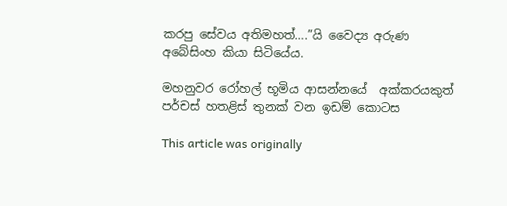කරපු සේවය අතිමහත්….”යි වෛද්‍ය අරුණ අබේසිංහ කියා සිටියේය.

මහනුවර රෝහල් භූමිය ආසන්නයේ  අක්කරයකුත් පර්චස් හතළිස් තුනක් වන ඉඩම් කොටස

This article was originally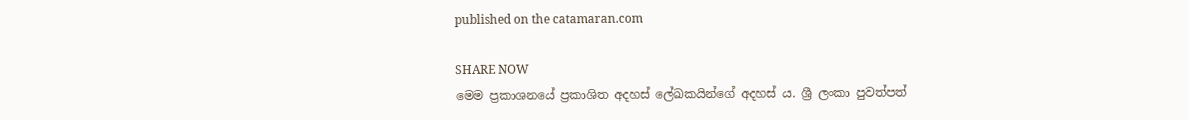published on the catamaran.com

SHARE NOW
මෙම ප්‍රකාශනයේ ප්‍රකාශිත අදහස් ලේඛකයින්ගේ අදහස් ය. ශ්‍රී ලංකා පුවත්පත්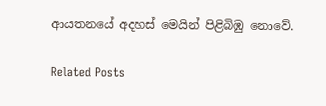ආයතනයේ අදහස් මෙයින් පිළිබිඹු නොවේ.

Related Posts